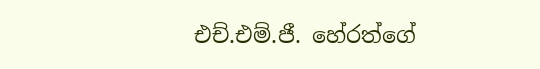එච්.එම්.ජී. හේරත්ගේ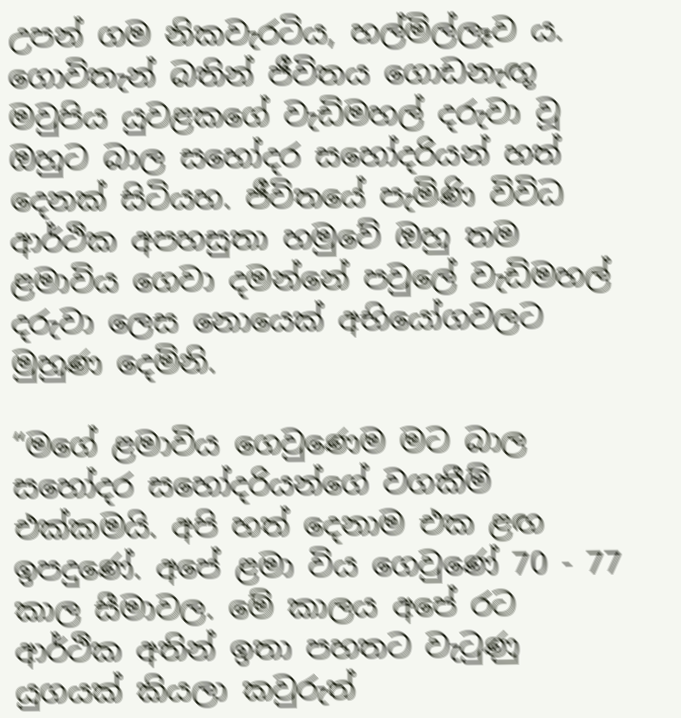උපන් ගම නිකවැරටිය, හල්මිල්ලෑව ය. ගොවිතැන් බතින් ජීවිතය ගොඩනැඟූ මවුපිය යුවළකගේ වැඩිමහල් දරුවා වූ ඔහුට බාල සහෝදර සහෝදරියන් හත් දෙනක් සිටියහ. ජීවිතයේ පැමිණි විවිධ ආර්ථික අපහසුතා හමුවේ ඔහු තම ළමාවිය ගෙවා දමන්නේ පවුලේ වැඩිමහල් දරුවා ලෙස නොයෙක් අභියෝගවලට මුහුණ දෙමිනි.

“මගේ ළමාවිය ගෙවුණෙම මට බාල සහෝදර සහෝදරියන්ගේ වගකීම් එක්කමයි. අපි හත් දෙනාම එක ළඟ ඉපදුණේ. අපේ ළමා විය ගෙවුණේ 70 - 77 කාල සීමාවල. මේ කාලය අපේ රට ආර්ථික අතින් ඉතා පහතට වැටුණු යුගයක් කියලා කවුරුත්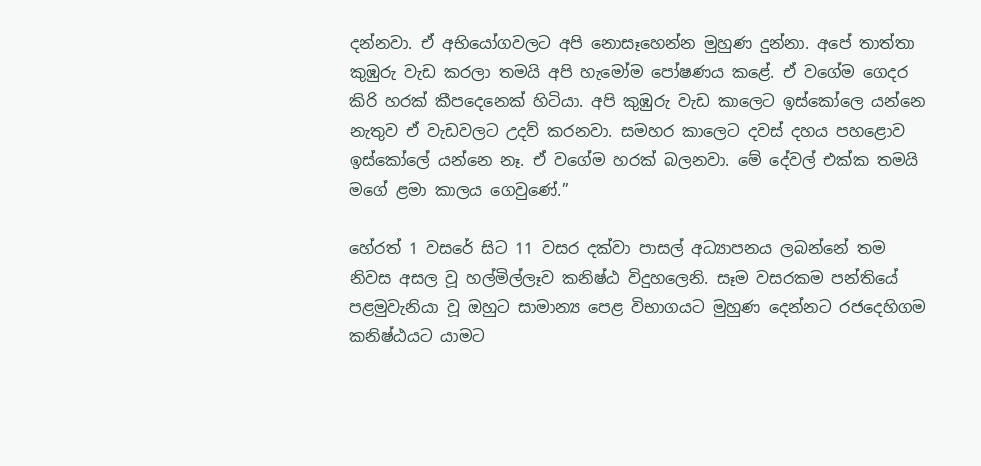දන්නවා. ඒ අභියෝගවලට අපි නොසෑහෙන්න මුහුණ දුන්නා. අපේ තාත්තා කුඹුරු වැඩ කරලා තමයි අපි හැමෝම පෝෂණය කළේ. ඒ වගේම ගෙදර කිරි හරක් කීපදෙනෙක් හිටියා. අපි කුඹුරු වැඩ කාලෙට ඉස්කෝලෙ යන්නෙ නැතුව ඒ වැඩවලට උදව් කරනවා. සමහර කාලෙට දවස් දහය පහළොව ඉස්කෝලේ යන්නෙ නෑ. ඒ වගේම හරක් බලනවා. මේ දේවල් එක්ක තමයි මගේ ළමා කාලය ගෙවුණේ.”

හේරත් 1 වසරේ සිට 11 වසර දක්වා පාසල් අධ්‍යාපනය ලබන්නේ තම නිවස අසල වූ හල්මිල්ලෑව කනිෂ්ඨ විදුහලෙනි. සෑම වසරකම පන්තියේ පළමුවැනියා වූ ඔහුට සාමාන්‍ය පෙළ විභාගයට මුහුණ දෙන්නට රජදෙහිගම කනිෂ්ඨයට යාමට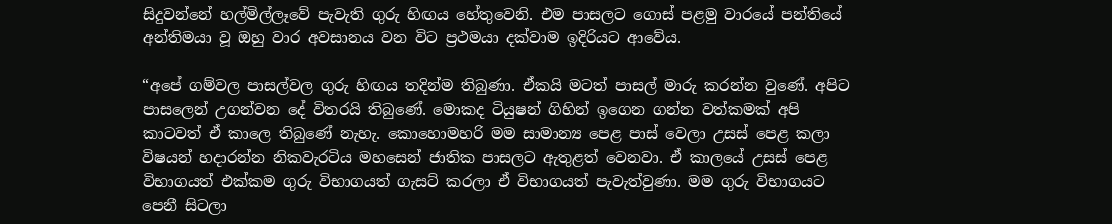සිදුවන්නේ හල්මිල්ලෑවේ පැවැති ගුරු හිඟය හේතුවෙනි. එම පාසලට ගොස් පළමු වාරයේ පන්තියේ අන්තිමයා වූ ඔහු වාර අවසානය වන විට ප්‍රථමයා දක්වාම ඉදිරියට ආවේය.

“අපේ ගම්වල පාසල්වල ගුරු හිඟය තදින්ම තිබුණා. ඒකයි මටත් පාසල් මාරු කරන්න වුණේ. අපිට පාසලෙන් උගන්වන දේ විතරයි තිබුණේ. මොකද ටියුෂන් ගිහින් ඉගෙන ගන්න වත්කමක් අපි කාටවත් ඒ කාලෙ තිබුණේ නැහැ. කොහොමහරි මම සාමාන්‍ය පෙළ පාස් වෙලා උසස් පෙළ කලා විෂයන් හදාරන්න නිකවැරටිය මහසෙන් ජාතික පාසලට ඇතුළත් වෙනවා. ඒ කාලයේ උසස් පෙළ විභාගයත් එක්කම ගුරු විභාගයත් ගැසට් කරලා ඒ විභාගයත් පැවැත්වුණා. මම ගුරු විභාගයට පෙනී සිටලා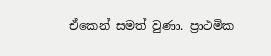ඒකෙන් සමත් වුණා. ප්‍රාථමික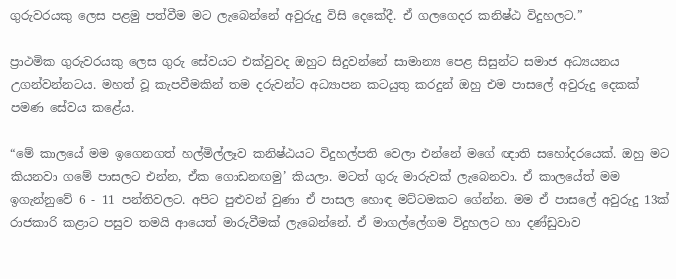ගුරුවරයකු ලෙස පළමු පත්වීම මට ලැබෙන්නේ අවුරුදු විසි දෙකේදී. ඒ ගලගෙදර කනිෂ්ඨ විදුහලට.”

ප්‍රාථමික ගුරුවරයකු ලෙස ගුරු සේවයට එක්වුවද ඔහුට සිදුවන්නේ සාමාන්‍ය පෙළ සිසුන්ට සමාජ අධ්‍යයනය උගන්වන්නටය. මහත් වූ කැපවීමකින් තම දරුවන්ට අධ්‍යාපන කටයුතු කරදුන් ඔහු එම පාසලේ අවුරුදු දෙකක් පමණ සේවය කළේය.

“මේ කාලයේ මම ඉගෙනගත් හල්මිල්ලෑව කනිෂ්ඨයට විදුහල්පති වෙලා එන්නේ මගේ ඥාති සහෝදරයෙක්. ඔහු මට කියනවා ගමේ පාසලට එන්න, ඒක ගොඩනඟමු’ කියලා. මටත් ගුරු මාරුවක් ලැබෙනවා. ඒ කාලයේත් මම ඉගැන්නුවේ 6 - 11 පන්තිවලට. අපිට පුළුවන් වුණා ඒ පාසල හොඳ මට්ටමකට ගේන්න. මම ඒ පාසලේ අවුරුදු 13ක් රාජකාරි කළාට පසුව තමයි ආයෙත් මාරුවීමක් ලැබෙන්නේ. ඒ මාගල්ලේගම විදුහලට හා දණ්ඩුවාව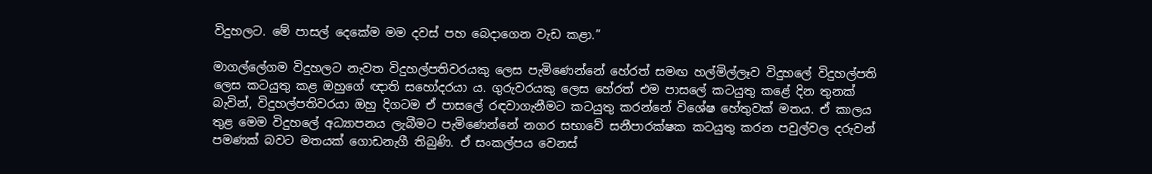විදුහලට. මේ පාසල් දෙකේම මම දවස් පහ බෙදාගෙන වැඩ කළා.”

මාගල්ලේගම විදුහලට නැවත විදුහල්පතිවරයකු ලෙස පැමිණෙන්නේ හේරත් සමඟ හල්මිල්ලෑව විදුහලේ විදුහල්පති ලෙස කටයුතු කළ ඔහුගේ ඥාති සහෝදරයා ය. ගුරුවරයකු ලෙස හේරත් එම පාසලේ කටයුතු කළේ දින තුනක් බැවින්, විදුහල්පතිවරයා ඔහු දිගටම ඒ පාසලේ රඳවාගැනීමට කටයුතු කරන්නේ විශේෂ හේතුවක් මතය. ඒ කාලය තුළ මෙම විදුහලේ අධ්‍යාපනය ලැබීමට පැමිණෙන්නේ නගර සභාවේ සනීපාරක්ෂක කටයුතු කරන පවුල්වල දරුවන් පමණක් බවට මතයක් ගොඩනැගී තිබුණි. ඒ සංකල්පය වෙනස්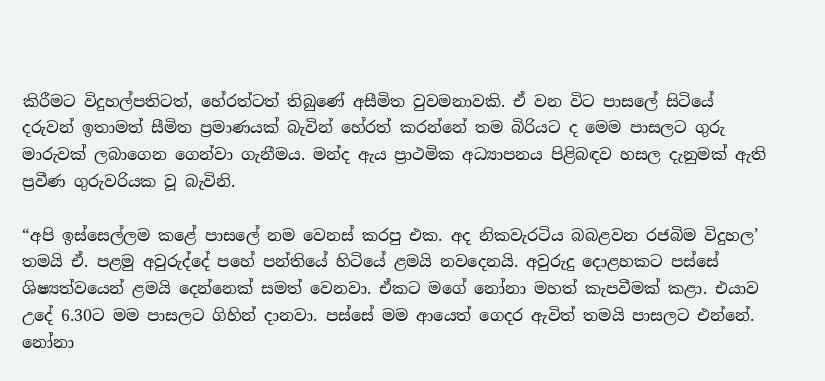කිරීමට විදුහල්පතිටත්, හේරත්ටත් තිබුණේ අසීමිත වුවමනාවකි. ඒ වන විට පාසලේ සිටියේ දරුවන් ඉතාමත් සීමිත ප්‍රමාණයක් බැවින් හේරත් කරන්නේ තම බිරියට ද මෙම පාසලට ගුරු මාරුවක් ලබාගෙන ගෙන්වා ගැනීමය. මන්ද ඇය ප්‍රාථමික අධ්‍යාපනය පිළිබඳව හසල දැනුමක් ඇති ප්‍රවීණ ගුරුවරියක වූ බැවිනි.

“අපි ඉස්සෙල්ලම කළේ පාසලේ නම වෙනස් කරපු එක. අද නිකවැරටිය බබළවන රජබිම විදුහල’ තමයි ඒ. පළමු අවුරුද්දේ පහේ පන්තියේ හිටියේ ළමයි නවදෙනයි. අවුරුදු දොළහකට පස්සේ ශිෂ්‍යත්වයෙන් ළමයි දෙන්නෙක් සමත් වෙනවා. ඒකට මගේ නෝනා මහත් කැපවීමක් කළා. එයාව උදේ 6.30ට මම පාසලට ගිහින් දානවා. පස්සේ මම ආයෙත් ගෙදර ඇවිත් තමයි පාසලට එන්නේ. නෝනා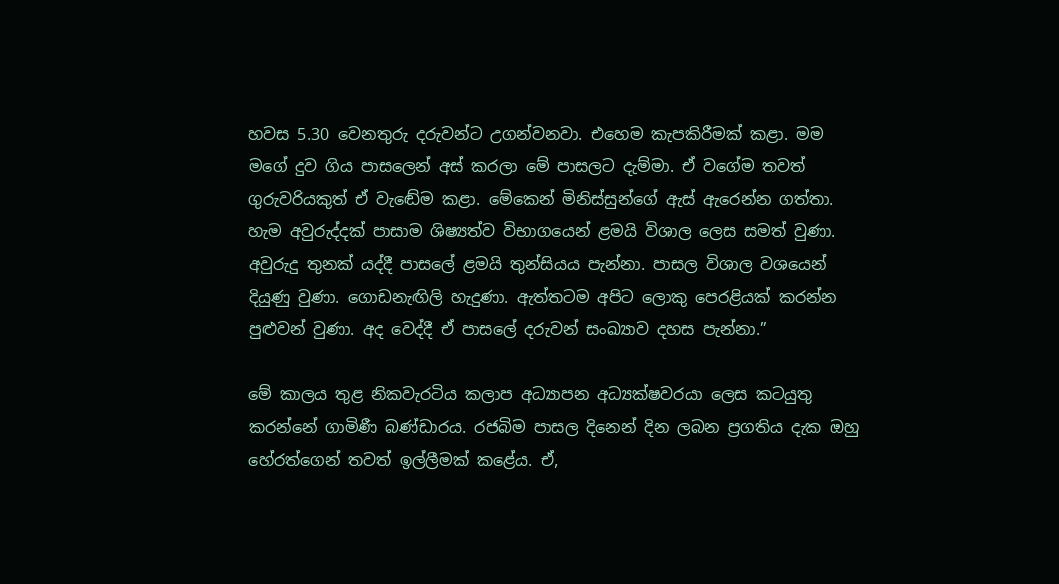හවස 5.30 වෙනතුරු දරුවන්ට උගන්වනවා. එහෙම කැපකිරීමක් කළා. මම මගේ දුව ගිය පාසලෙන් අස් කරලා මේ පාසලට දැම්මා. ඒ වගේම තවත් ගුරුවරියකුත් ඒ වැඬේම කළා. මේකෙන් මිනිස්සුන්ගේ ඇස් ඇරෙන්න ගත්තා. හැම අවුරුද්දක් පාසාම ශිෂ්‍යත්ව විභාගයෙන් ළමයි විශාල ලෙස සමත් වුණා. අවුරුදු තුනක් යද්දී පාසලේ ළමයි තුන්සියය පැන්නා. පාසල විශාල වශයෙන් දියුණු වුණා. ගොඩනැඟිලි හැදුණා. ඇත්තටම අපිට ලොකු පෙරළියක් කරන්න පුළුවන් වුණා. අද වෙද්දී ඒ පාසලේ දරුවන් සංඛ්‍යාව දහස පැන්නා.”

මේ කාලය තුළ නිකවැරටිය කලාප අධ්‍යාපන අධ්‍යක්ෂවරයා ලෙස කටයුතු කරන්නේ ගාමිණී බණ්ඩාරය. රජබිම පාසල දිනෙන් දින ලබන ප්‍රගතිය දැක ඔහු හේරත්ගෙන් තවත් ඉල්ලීමක් කළේය. ඒ,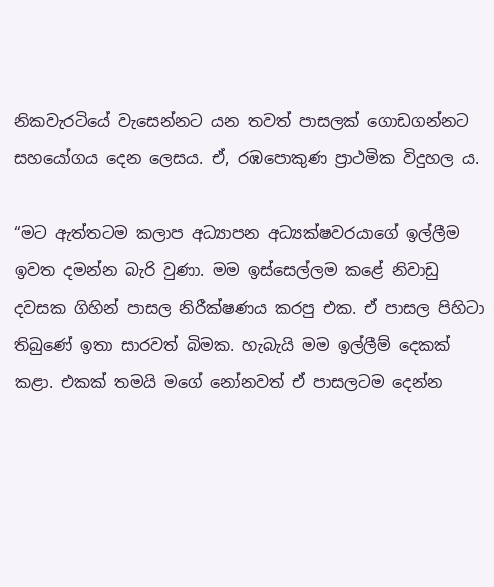නිකවැරටියේ වැසෙන්නට යන තවත් පාසලක් ගොඩගන්නට සහයෝගය දෙන ලෙසය. ඒ, රඹපොකුණ ප්‍රාථමික විදුහල ය.

“මට ඇත්තටම කලාප අධ්‍යාපන අධ්‍යක්ෂවරයාගේ ඉල්ලීම ඉවත දමන්න බැරි වුණා. මම ඉස්සෙල්ලම කළේ නිවාඩු දවසක ගිහින් පාසල නිරීක්ෂණය කරපු එක. ඒ පාසල පිහිටා තිබුණේ ඉතා සාරවත් බිමක. හැබැයි මම ඉල්ලීම් දෙකක් කළා. එකක් තමයි මගේ නෝනවත් ඒ පාසලටම දෙන්න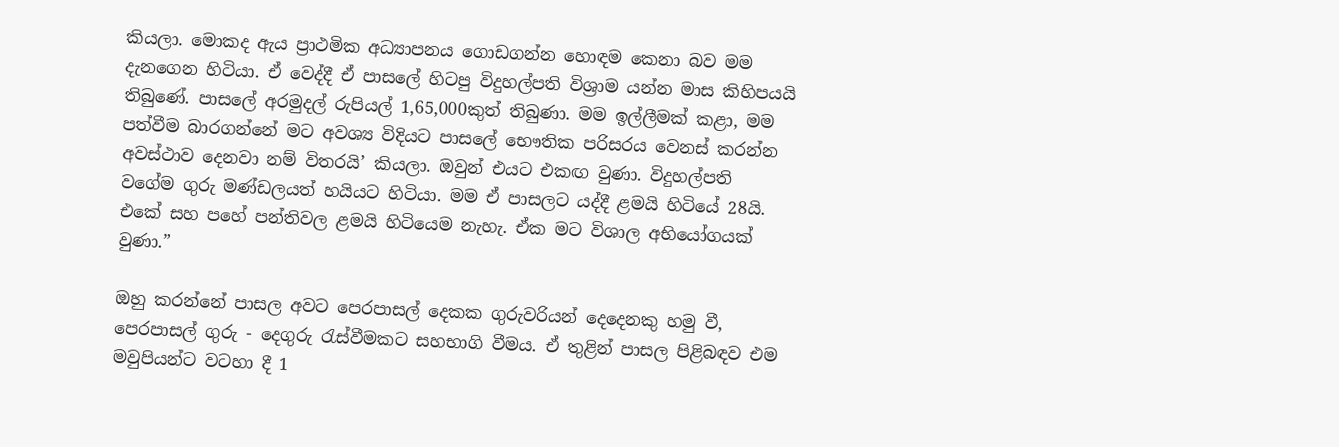කියලා. මොකද ඇය ප්‍රාථමික අධ්‍යාපනය ගොඩගන්න හොඳම කෙනා බව මම දැනගෙන හිටියා. ඒ වෙද්දී ඒ පාසලේ හිටපු විදුහල්පති විශ්‍රාම යන්න මාස කිහිපයයි තිබුණේ. පාසලේ අරමුදල් රුපියල් 1,65,000කුත් තිබුණා. මම ඉල්ලීමක් කළා, මම පත්වීම බාරගන්නේ මට අවශ්‍ය විදියට පාසලේ භෞතික පරිසරය වෙනස් කරන්න අවස්ථාව දෙනවා නම් විතරයි’ කියලා. ඔවුන් එයට එකඟ වුණා. විදුහල්පති වගේම ගුරු මණ්ඩලයත් හයියට හිටියා. මම ඒ පාසලට යද්දී ළමයි හිටියේ 28යි. එකේ සහ පහේ පන්තිවල ළමයි හිටියෙම නැහැ. ඒක මට විශාල අභියෝගයක් වුණා.”

ඔහු කරන්නේ පාසල අවට පෙරපාසල් දෙකක ගුරුවරියන් දෙදෙනකු හමු වී, පෙරපාසල් ගුරු - දෙගුරු රැස්වීමකට සහභාගි වීමය. ඒ තුළින් පාසල පිළිබඳව එම මවුපියන්ට වටහා දී 1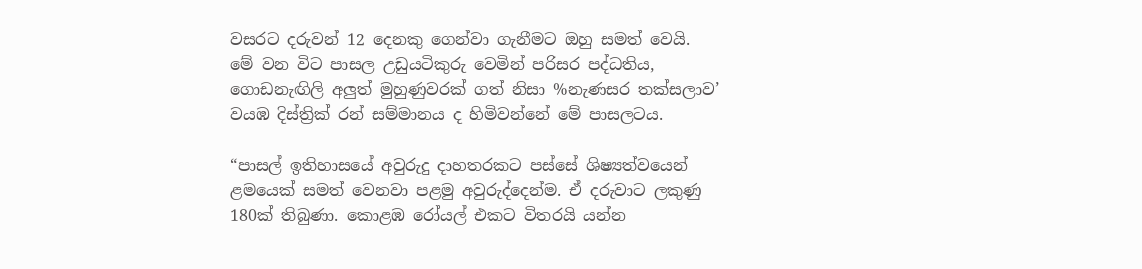වසරට දරුවන් 12 දෙනකු ගෙන්වා ගැනීමට ඔහු සමත් වෙයි. මේ වන විට පාසල උඩුයටිකුරු වෙමින් පරිසර පද්ධතිය, ගොඩනැඟිලි අලු‍ත් මුහුණුවරක් ගත් නිසා %නැණසර තක්සලාව’ වයඹ දිස්ත්‍රික් රන් සම්මානය ද හිමිවන්නේ මේ පාසලටය.

“පාසල් ඉතිහාසයේ අවුරුදු දාහතරකට පස්සේ ශිෂ්‍යත්වයෙන් ළමයෙක් සමත් වෙනවා පළමු අවුරුද්දෙන්ම. ඒ දරුවාට ලකුණු 180ක් තිබුණා. කොළඹ රෝයල් එකට විතරයි යන්න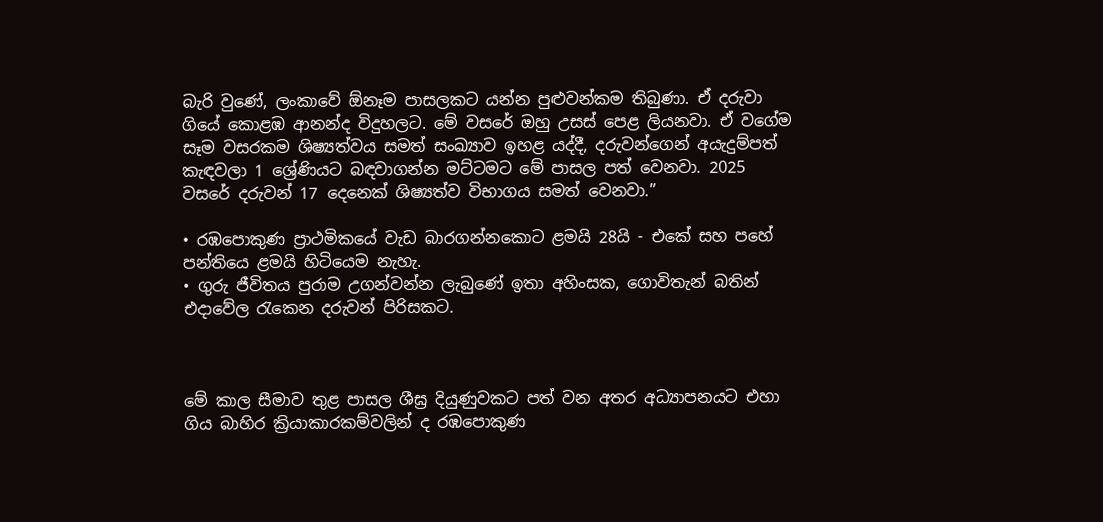බැරි වුණේ, ලංකාවේ ඕනෑම පාසලකට යන්න පුළුවන්කම තිබුණා. ඒ දරුවා ගියේ කොළඹ ආනන්ද විදුහලට. මේ වසරේ ඔහු උසස් පෙළ ලියනවා. ඒ වගේම සෑම වසරකම ශිෂ්‍යත්වය සමත් සංඛ්‍යාව ඉහළ යද්දී, දරුවන්ගෙන් අයැදුම්පත් කැඳවලා 1 ශ්‍රේණියට බඳවාගන්න මට්ටමට මේ පාසල පත් වෙනවා. 2025 වසරේ දරුවන් 17 දෙනෙක් ශිෂ්‍යත්ව විභාගය සමත් වෙනවා.”

• රඹපොකුණ ප්‍රාථමිකයේ වැඩ බාරගන්නකොට ළමයි 28යි - එකේ සහ පහේ පන්තියෙ ළමයි හිටියෙම නැහැ.
• ගුරු ජීවිතය පුරාම උගන්වන්න ලැබුණේ ඉතා අහිංසක, ගොවිතැන් බතින් එදාවේල රැකෙන දරුවන් පිරිසකට.



මේ කාල සීමාව තුළ පාසල ශීඝ්‍ර දියුණුවකට පත් වන අතර අධ්‍යාපනයට එහා ගිය බාහිර ක්‍රියාකාරකම්වලින් ද රඹපොකුණ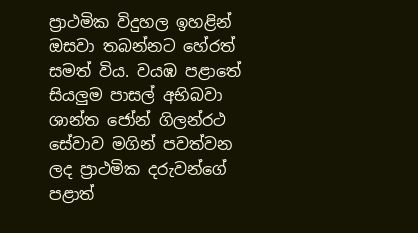ප්‍රාථමික විදුහල ඉහළින් ඔසවා තබන්නට හේරත් සමත් විය. වයඹ පළාතේ සියලු‍ම පාසල් අභිබවා  ශාන්ත ජෝන් ගිලන්රථ සේවාව මගින් පවත්වන ලද ප්‍රාථමික දරුවන්ගේ පළාත්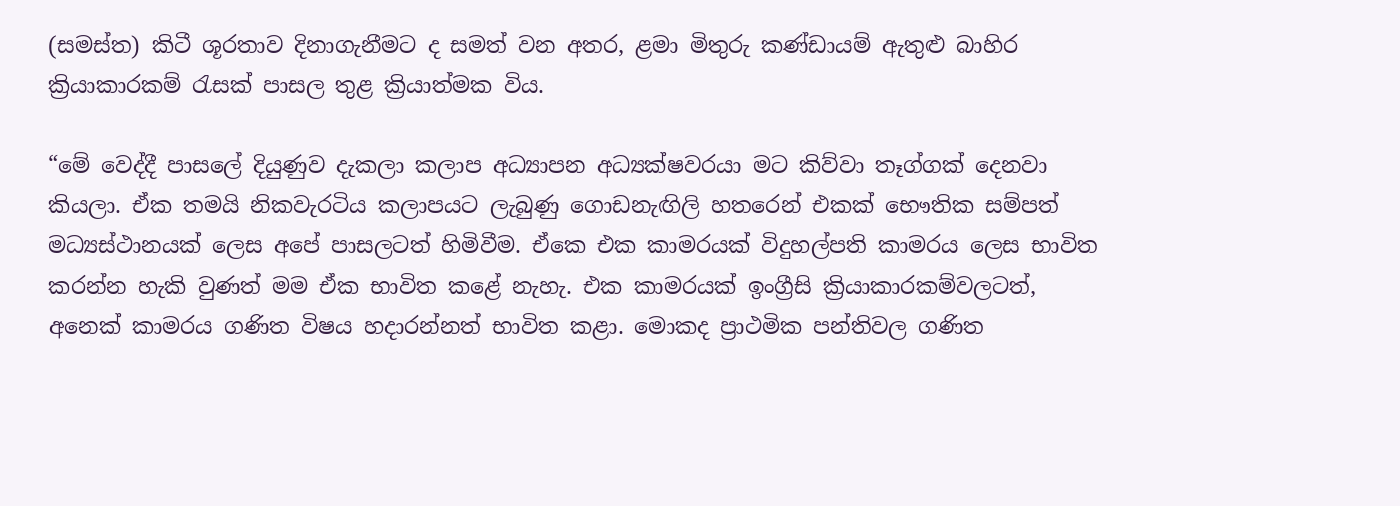(සමස්ත) කිටී ශූරතාව දිනාගැනීමට ද සමත් වන අතර, ළමා මිතුරු කණ්ඩායම් ඇතුළු බාහිර ක්‍රියාකාරකම් රැසක් පාසල තුළ ක්‍රියාත්මක විය.

“මේ වෙද්දී පාසලේ දියුණුව දැකලා කලාප අධ්‍යාපන අධ්‍යක්ෂවරයා මට කිව්වා තෑග්ගක් දෙනවා කියලා. ඒක තමයි නිකවැරටිය කලාපයට ලැබුණු ගොඩනැඟිලි හතරෙන් එකක් භෞතික සම්පත් මධ්‍යස්ථානයක් ලෙස අපේ පාසලටත් හිමිවීම. ඒකෙ එක කාමරයක් විදුහල්පති කාමරය ලෙස භාවිත කරන්න හැකි වුණත් මම ඒක භාවිත කළේ නැහැ. එක කාමරයක් ඉංග්‍රීසි ක්‍රියාකාරකම්වලටත්, අනෙක් කාමරය ගණිත විෂය හදාරන්නත් භාවිත කළා. මොකද ප්‍රාථමික පන්තිවල ගණිත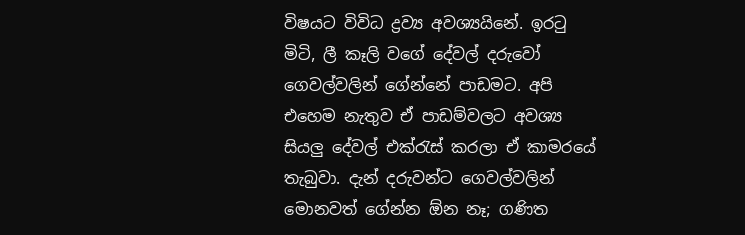විෂයට විවිධ ද්‍රව්‍ය අවශ්‍යයිනේ. ඉරටු මිටි, ලී කෑලි වගේ දේවල් දරුවෝ ගෙවල්වලින් ගේන්නේ පාඩමට. අපි එහෙම නැතුව ඒ පාඩම්වලට අවශ්‍ය සියලු‍ දේවල් එක්රැස් කරලා ඒ කාමරයේ තැබුවා. දැන් දරුවන්ට ගෙවල්වලින් මොනවත් ගේන්න ඕන නෑ; ගණිත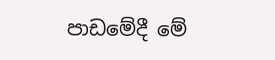පාඩමේදී මේ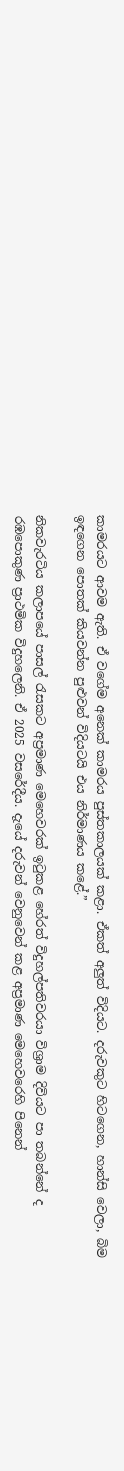කාමරයට ආවම ඇති. ඒ වගේම අනෙක් කාමරය පුස්තකාලයක් කළා. ඒකත් අලු‍ත් විදියට. දරුවකුට හිටගෙන, හාන්සි වෙලා, බිම ඉඳගෙන පොතක් කියවන්න පුළුවන් විදියටයි එය නිර්මාණය කළේ.”

නිකවැරටිය කලාපයේ පාසල් රැසකට අප්‍රමාණ මෙහෙවරක් ඉටුකළ හේරත් විදුහල්පතිවරයා විශ්‍රාම දිවියට පා තබන්නේ ද රඹපොකුණ ප්‍රාථමික විදුහලෙනි. ඒ 2025 වසරේදීය. දැයේ දරුවන් වෙනුවෙන් කළ අප්‍රමාණ මෙහෙවරෙහි පිනෙන්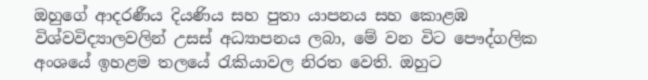ඔහුගේ ආදරණීය දියණිය සහ පුතා යාපනය සහ කොළඹ විශ්වවිද්‍යාලවලින් උසස් අධ්‍යාපනය ලබා, මේ වන විට පෞද්ගලික අංශයේ ඉහළම තලයේ රැකියාවල නිරත වෙති. ඔහුට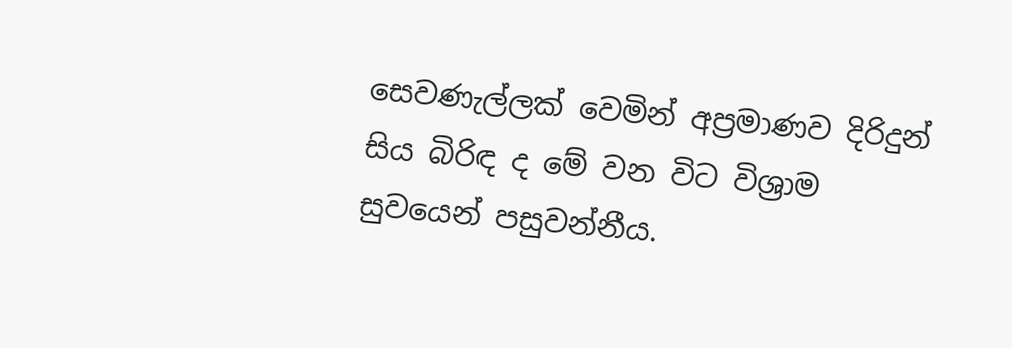සෙවණැල්ලක් වෙමින් අප්‍රමාණව දිරිදුන් සිය බිරිඳ ද මේ වන විට විශ්‍රාම සුවයෙන් පසුවන්නීය.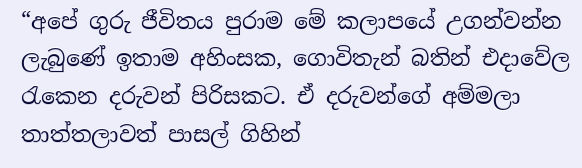“අපේ ගුරු ජීවිතය පුරාම මේ කලාපයේ උගන්වන්න ලැබුණේ ඉතාම අහිංසක, ගොවිතැන් බතින් එදාවේල රැකෙන දරුවන් පිරිසකට. ඒ දරුවන්ගේ අම්මලා තාත්තලාවත් පාසල් ගිහින්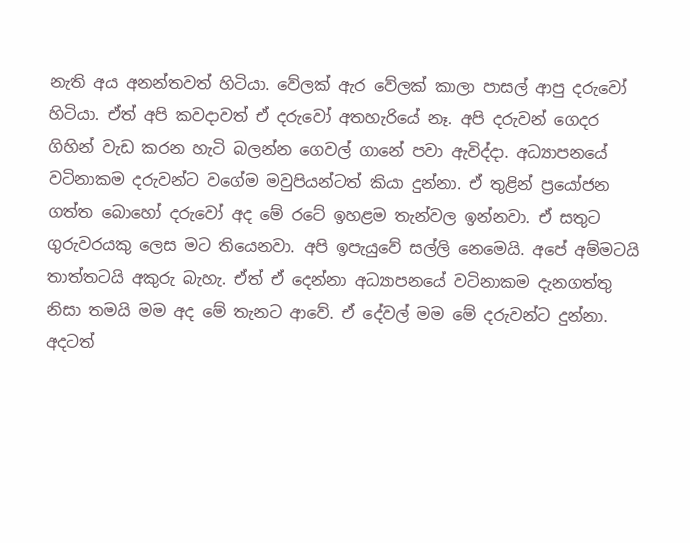නැති අය අනන්තවත් හිටියා. වේලක් ඇර වේලක් කාලා පාසල් ආපු දරුවෝ හිටියා. ඒත් අපි කවදාවත් ඒ දරුවෝ අතහැරියේ නෑ. අපි දරුවන් ගෙදර ගිහින් වැඩ කරන හැටි බලන්න ගෙවල් ගානේ පවා ඇවිද්දා. අධ්‍යාපනයේ වටිනාකම දරුවන්ට වගේම මවුපියන්ටත් කියා දුන්නා. ඒ තුළින් ප්‍රයෝජන ගත්ත බොහෝ දරුවෝ අද මේ රටේ ඉහළම තැන්වල ඉන්නවා. ඒ සතුට ගුරුවරයකු ලෙස මට තියෙනවා. අපි ඉපැයුවේ සල්ලි නෙමෙයි. අපේ අම්මටයි තාත්තටයි අකුරු බැහැ. ඒත් ඒ දෙන්නා අධ්‍යාපනයේ වටිනාකම දැනගත්තු නිසා තමයි මම අද මේ තැනට ආවේ. ඒ දේවල් මම මේ දරුවන්ට දුන්නා. අදටත්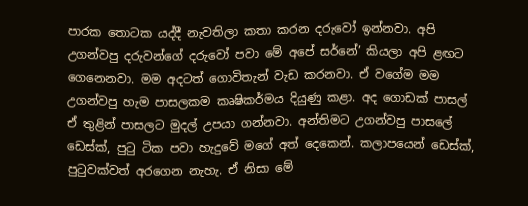පාරක තොටක යද්දී නැවතිලා කතා කරන දරුවෝ ඉන්නවා. අපි උගන්වපු දරුවන්ගේ දරුවෝ පවා මේ අපේ සර්නේ’ කියලා අපි ළඟට ගෙනෙනවා. මම අදටත් ගොවිතැන් වැඩ කරනවා. ඒ වගේම මම උගන්වපු හැම පාසලකම කෘෂිකර්මය දියුණු කළා. අද ගොඩක් පාසල් ඒ තුළින් පාසලට මුදල් උපයා ගන්නවා. අන්තිමට උගන්වපු පාසලේ ඩෙස්ක්, පුටු ටික පවා හැදුවේ මගේ අත් දෙකෙන්. කලාපයෙන් ඩෙස්ක්, පුටුවක්වත් අරගෙන නැහැ. ඒ නිසා මේ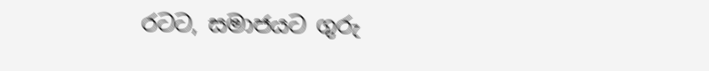රටට, සමාජයට ගුරු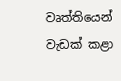වෘත්තියෙන් වැඩක් කළා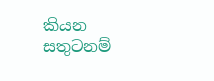කියන සතුටනම්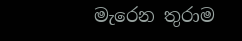මැරෙන තුරාම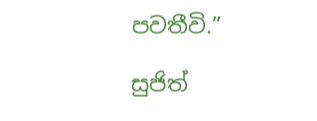පවතීවි.”

සුජිත්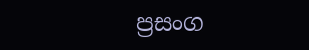ප්‍රසංග